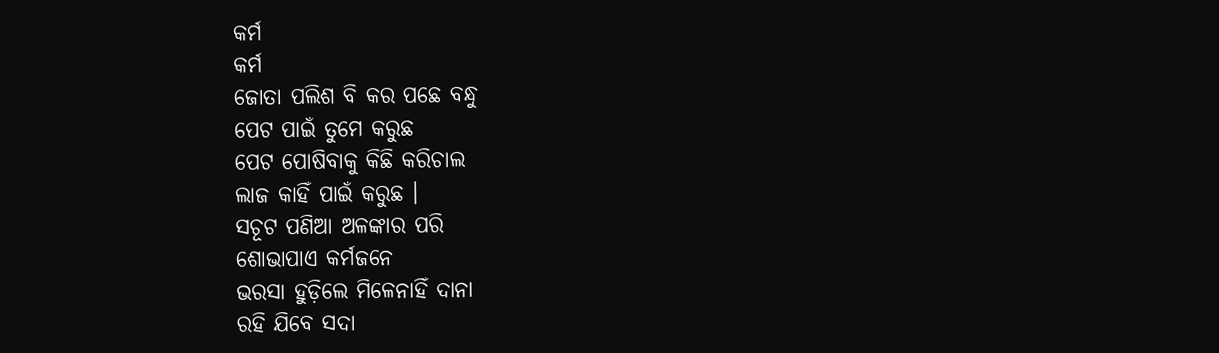କର୍ମ
କର୍ମ
ଜୋତା ପଲିଶ ବି କର ପଛେ ବନ୍ଧୁ
ପେଟ ପାଇଁ ତୁମେ କରୁଛ
ପେଟ ପୋଷିବାକୁ କିଛି କରିଚାଲ
ଲାଜ କାହିଁ ପାଇଁ କରୁଛ ।
ସଚୂଟ ପଣିଆ ଅଳଙ୍କାର ପରି
ଶୋଭାପାଏ କର୍ମଜନେ
ଭରସା ହୁଡ଼ିଲେ ମିଳେନାହିଁ ଦାନା
ରହି ଯିବେ ସଦା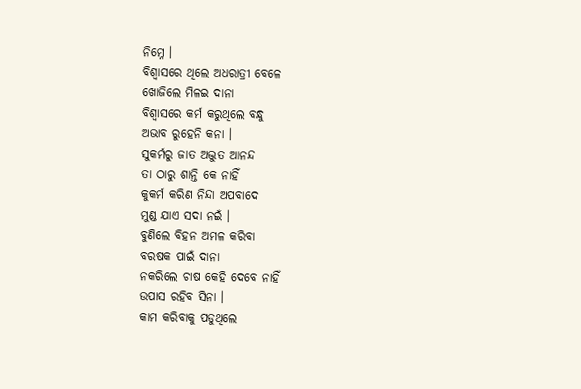ନିମ୍ନେ ।
ବିଶ୍ୱାସରେ ଥିଲେ ଅଧରାତ୍ରୀ ବେଳେ
ଖୋଜିଲେ ମିଳଇ ଦାନା
ବିଶ୍ୱାସରେ କର୍ମ କରୁଥିଲେ ବନ୍ଧୁ
ଅଭାବ ରୁହେନି କନା ।
ସୁକର୍ମରୁ ଜାତ ଅଦ୍ଭୁତ ଆନନ୍ଦ
ତା ଠାରୁ ଶାନ୍ତି କେ ନାହିଁ
କୁକର୍ମ କରିଣ ନିନ୍ଦା ଅପବାଦେ
ମୁଣ୍ଡ ଯାଏ ସଦା ନଇଁ ।
ବୁଣିଲେ ବିହନ ଅମଳ କରିବା
ବରଷକ ପାଇଁ ଦାନା
ନକରିଲେ ଚାଷ କେହି ଦେବେ ନାହିଁ
ଉପାସ ରହିବ ସିନା ।
କାମ କରିବାକୁ ପଡୁଥିଲେ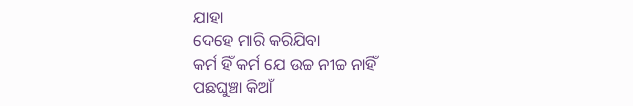ଯାହା
ଦେହେ ମାରି କରିଯିବା
କର୍ମ ହିଁ କର୍ମ ଯେ ଉଚ୍ଚ ନୀଚ୍ଚ ନାହିଁ
ପଛଘୁଞ୍ଚା କିଆଁ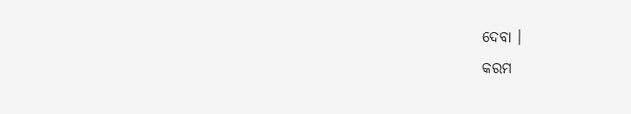ଦେବା ।
କରମ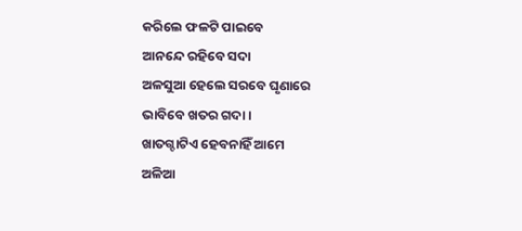କରିଲେ ଫଳଟି ପାଇବେ
ଆନନ୍ଦେ ରହିବେ ସଦା
ଅଳସୁଆ ହେଲେ ସରବେ ଘୃଣାରେ
ଭାବିବେ ଖତର ଗଦା ।
ଖାତଗ୍ଦାଟିଏ ହେବନାହିଁ ଆମେ
ଅଳିଆ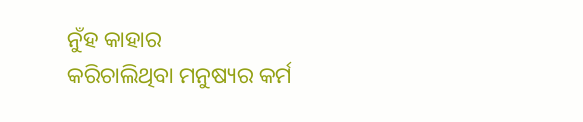ନୁଁହ କାହାର
କରିଚାଲିଥିବା ମନୁଷ୍ୟର କର୍ମ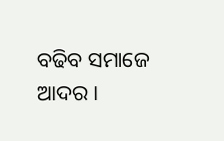ବଢିବ ସମାଜେ ଆଦର ।